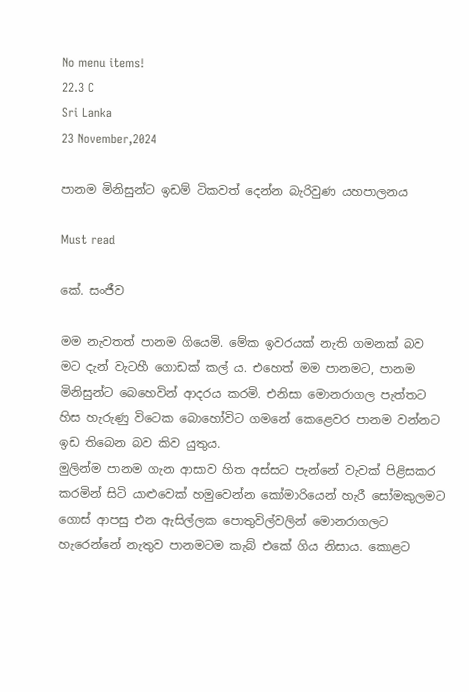No menu items!
22.3 C
Sri Lanka
23 November,2024

පානම මිනිසුන්ට ඉඩම් ටිකවත් දෙන්න බැරිවුණ යහපාලනය

Must read

කේ. සංජීව

මම නැවතත් පානම ගියෙමි. මේක ඉවරයක් නැති ගමනක් බව මට දැන් වැටහී ගොඩක් කල් ය. එහෙත් මම පානමට, පානම මිනිසුන්ට බෙහෙවින් ආදරය කරමි. එනිසා මොනරාගල පැත්තට හිස හැරුණු විටෙක බොහෝවිට ගමනේ කෙළෙවර පානම වන්නට ඉඩ තිබෙන බව කිව යුතුය.
මුලින්ම පානම ගැන ආසාව හිත අස්සට පැන්නේ වැවක් පිළිසකර කරමින් සිටි යාළුවෙක් හමුවෙන්න කෝමාරියෙන් හැරී සෝමකුලමට ගොස් ආපසු එන ඇසිල්ලක පොතුවිල්වලින් මොනරාගලට හැරෙන්නේ නැතුව පානමටම කැබ් එකේ ගිය නිසාය. කොළට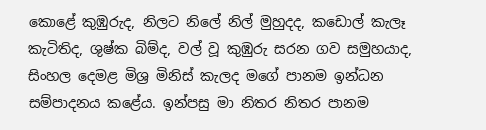කොළේ කුඹුරුද, නිලට නිලේ නිල් මුහුදද, කඩොල් කැලෑ කැටිතිද, ශුෂ්ක බිම්ද, වල් වූ කුඹුරු සරන ගව සමුහයාද, සිංහල දෙමළ මිශ්‍ර මිනිස් කැලද මගේ පානම ඉන්ධන සම්පාදනය කළේය. ඉන්පසු මා නිතර නිතර පානම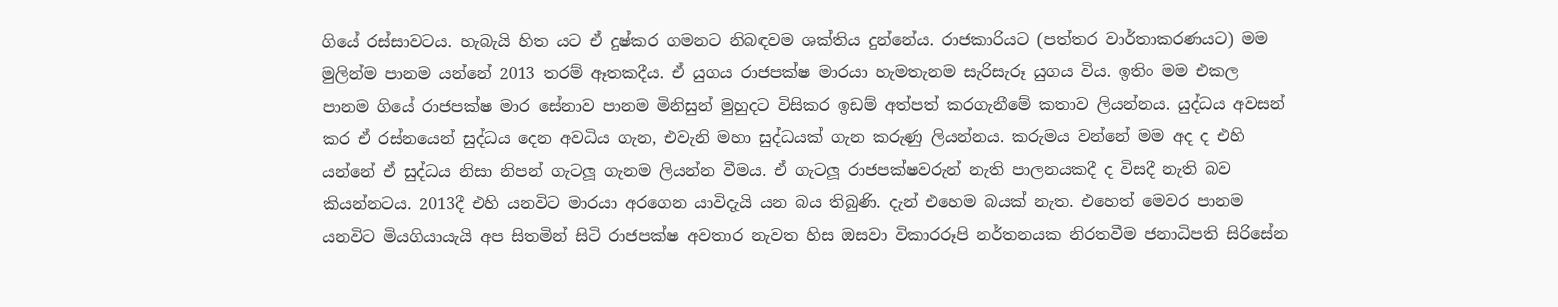ගියේ රස්සාවටය. හැබැයි හිත යට ඒ දුෂ්කර ගමනට නිබඳවම ශක්තිය දුන්නේය. රාජකාරියට (පත්තර වාර්තාකරණයට) මම මුලින්ම පානම යන්නේ 2013 තරම් ඈතකදීය. ඒ යුගය රාජපක්ෂ මාරයා හැමතැනම සැරිසැරූ යුගය විය. ඉතිං මම එකල පානම ගියේ රාජපක්ෂ මාර සේනාව පානම මිනිසුන් මුහුදට විසිකර ඉඩම් අත්පත් කරගැනීමේ කතාව ලියන්නය. යුද්ධය අවසන් කර ඒ රස්නයෙන් සුද්ධය දෙන අවධිය ගැන, එවැනි මහා සුද්ධයක් ගැන කරුණු ලියන්නය. කරුමය වන්නේ මම අද ද එහි යන්නේ ඒ සුද්ධය නිසා නිපන් ගැටලූ ගැනම ලියන්න වීමය. ඒ ගැටලූ රාජපක්ෂවරුන් නැති පාලනයකදී ද විසදී නැති බව කියන්නටය. 2013දී එහි යනවිට මාරයා අරගෙන යාවිදැයි යන බය තිබුණි. දැන් එහෙම බයක් නැත. එහෙත් මෙවර පානම යනවිට මියගියායැයි අප සිතමින් සිටි රාජපක්ෂ අවතාර නැවත හිස ඔසවා විකාරරූපි නර්තනයක නිරතවීම ජනාධිපති සිරිසේන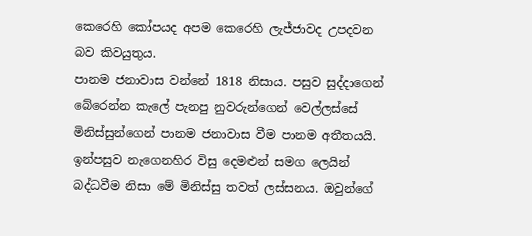කෙරෙහි කෝපයද අපම කෙරෙහි ලැජ්ජාවද උපදවන බව කිවයුතුය.
පානම ජනාවාස වන්නේ 1818 නිසාය. පසුව සුද්දාගෙන් බේරෙන්න කැලේ පැනපු නුවරුන්ගෙන් වෙල්ලස්සේ මිනිස්සුන්ගෙන් පානම ජනාවාස වීම පානම අතීතයයි. ඉන්පසුව නැගෙනහිර විසු දෙමළුන් සමග ලෙයින් බද්ධවීම නිසා මේ මිනිස්සු තවත් ලස්සනය. ඔවුන්ගේ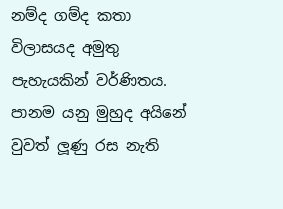නම්ද ගම්ද කතා විලාසයද අමුතු පැහැයකින් වර්ණිතය. පානම යනු මුහුද අයිනේ වුවත් ලූ‍ණු රස නැති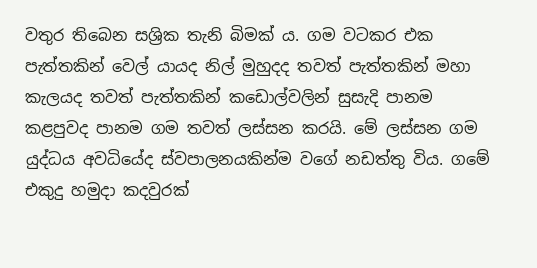වතුර තිබෙන සශ්‍රික තැනි බිමක් ය. ගම වටකර එක පැත්තකින් වෙල් යායද නිල් මුහුදද තවත් පැත්තකින් මහා කැලයද තවත් පැත්තකින් කඩොල්වලින් සුසැදි පානම කළපුවද පානම ගම තවත් ලස්සන කරයි. මේ ලස්සන ගම යුද්ධය අවධියේද ස්වපාලනයකින්ම වගේ නඩත්තු විය. ගමේ එකුදු හමුදා කදවුරක්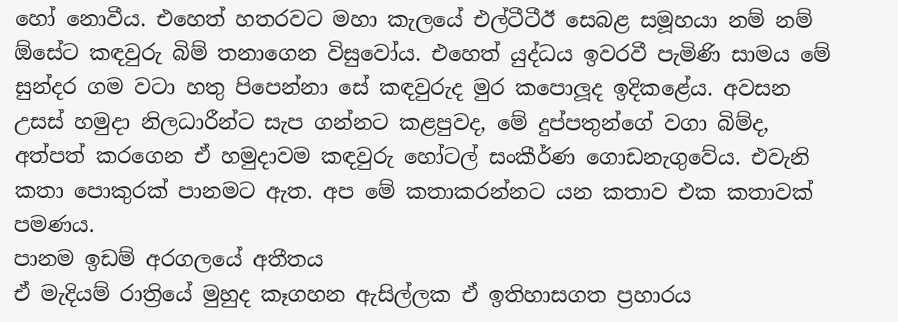හෝ නොවීය. එහෙත් හතරවට මහා කැලයේ එල්ටීටීඊ සෙබළ සමූහයා නම් නම් ඕසේට කඳවුරු බිම් තනාගෙන විසුවෝය. එහෙත් යුද්ධය ඉවරවී පැමිණි සාමය මේ සුන්දර ගම වටා හතු පිපෙන්නා සේ කඳවුරුද මුර කපොලූද ඉදිකළේය. අවසන උසස් හමුදා නිලධාරීන්ට සැප ගන්නට කළපුවද, මේ දුප්පතුන්ගේ වගා බිම්ද, අත්පත් කරගෙන ඒ හමුදාවම කඳවුරු හෝටල් සංකීර්ණ ගොඩනැගුවේය. එවැනි කතා පොකුරක් පානමට ඇත. අප මේ කතාකරන්නට යන කතාව එක කතාවක් පමණය.
පානම ඉඩම් අරගලයේ අතීතය
ඒ මැදියම් රාත්‍රියේ මුහුද කෑගහන ඇසිල්ලක ඒ ඉතිහාසගත ප්‍රහාරය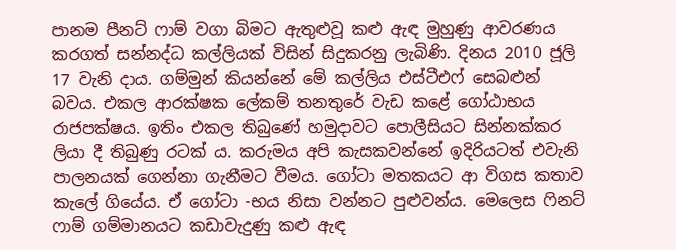පානම පීනට් ෆාම් වගා බිමට ඇතුළුවූ කළු ඇඳ මුහුණු ආවරණය කරගත් සන්නද්ධ කල්ලියක් විසින් සිදුකරනු ලැබිණි. දිනය 2010 ජූලි 17 වැනි දාය. ගම්මුන් කියන්නේ මේ කල්ලිය එස්ටීඑෆ් සෙබළුන් බවය. එකල ආරක්ෂක ලේකම් තනතුරේ වැඩ කළේ ගෝඨාභය රාජපක්ෂය. ඉතිං එකල තිබුණේ හමුදාවට පොලීසියට සින්නක්කර ලියා දී තිබුණු රටක් ය. කරුමය අපි කැසකවන්නේ ඉදිරියටත් එවැනි පාලනයක් ගෙන්නා ගැනීමට වීමය. ගෝටා මතකයට ආ විගස කතාව කැලේ ගියේය. ඒ ගෝටා -භය නිසා වන්නට පුළුවන්ය. මෙලෙස ෆිනට් ෆාම් ගම්මානයට කඩාවැදුණු කළු ඇඳ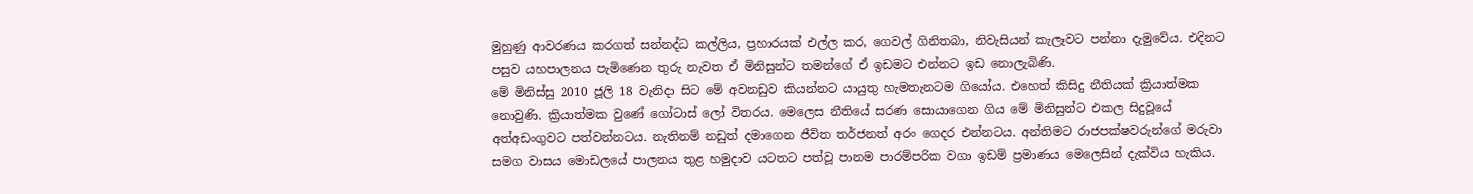මුහුණු ආවරණය කරගත් සන්නද්ධ කල්ලිය, ප්‍රහාරයක් එල්ල කර, ගෙවල් ගිනිතබා, නිවැසියන් කැලෑවට පන්නා දැමුවේය. එදිනට පසුව යහපාලනය පැමිණෙන තුරු නැවත ඒ මිනිසුන්ට තමන්ගේ ඒ ඉඩමට එන්නට ඉඩ නොලැබිණි.
මේ මිනිස්සු 2010 ජූලි 18 වැනිදා සිට මේ අවනඩුව කියන්නට යායුතු හැමතැනටම ගියෝය. එහෙත් කිසිදු නීතියක් ක්‍රියාත්මක නොවුණි. ක්‍රියාත්මක වුණේ ගෝටාස් ලෝ විතරය. මෙලෙස නීතියේ සරණ සොයාගෙන ගිය මේ මිනිසුන්ට එකල සිදුවූයේ අත්අඩංගුවට පත්වන්නටය. නැතිනම් නඩුත් දමාගෙන ජීවිත තර්ජනත් අරං ගෙදර එන්නටය. අන්තිමට රාජපක්ෂවරුන්ගේ මරුවා සමග වාසය මොඩලයේ පාලනය තුළ හමුදාව යටතට පත්වූ පානම පාරම්පරික වගා ඉඩම් ප්‍රමාණය මෙලෙසින් දැක්විය හැකිය.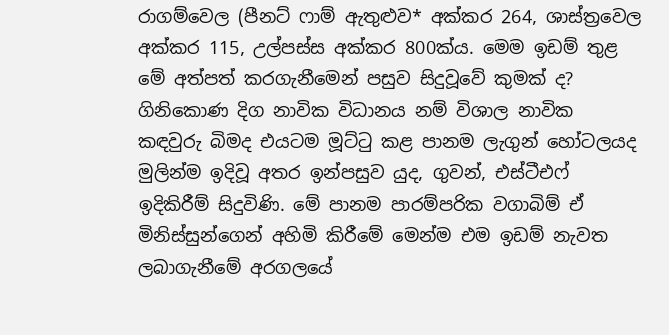රාගම්වෙල (පීනට් ෆාම් ඇතුළුව* අක්කර 264, ශාස්ත්‍රවෙල අක්කර 115, උල්පස්ස අක්කර 800ක්ය. මෙම ඉඩම් තුළ මේ අත්පත් කරගැනීමෙන් පසුව සිදුවූවේ කුමක් ද? ගිනිකොණ දිග නාවික විධානය නම් විශාල නාවික කඳවුරු බිමද එයටම මූට්ටු කළ පානම ලැගුන් හෝටලයද මුලින්ම ඉදිවූ අතර ඉන්පසුව යුද, ගුවන්, එස්ටීඑෆ් ඉදිකිරීම් සිදුවිණි. මේ පානම පාරම්පරික වගාබිම් ඒ මිනිස්සුන්ගෙන් අහිමි කිරීමේ මෙන්ම එම ඉඩම් නැවත ලබාගැනීමේ අරගලයේ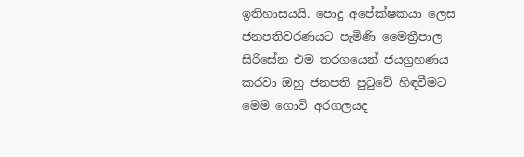ඉතිහාසයයි. පොදු අපේක්ෂකයා ලෙස ජනපතිවරණයට පැමිණි මෛත්‍රීපාල සිරිසේන එම තරගයෙන් ජයග්‍රහණය කරවා ඔහු ජනපති පුටුවේ හිඳවීමට මෙම ගොවි අරගලයද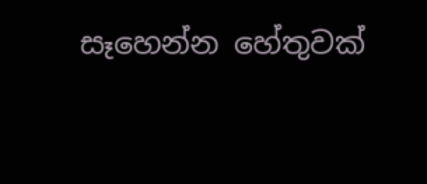සෑහෙන්න හේතුවක්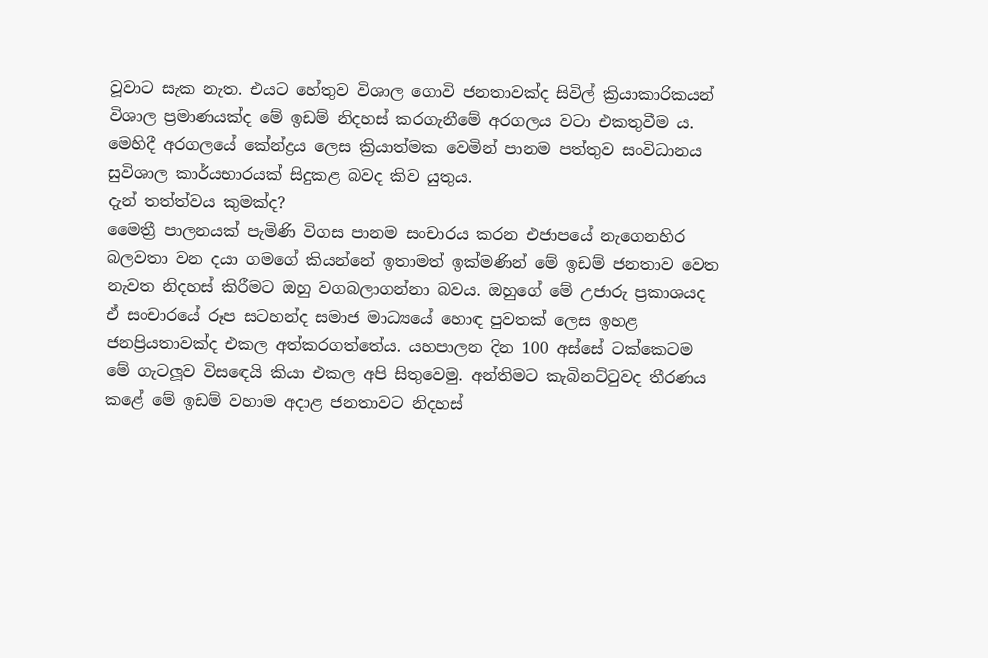වූවාට සැක නැත. එයට හේතුව විශාල ගොවි ජනතාවක්ද සිවිල් ක්‍රියාකාරිකයන් විශාල ප්‍රමාණයක්ද මේ ඉඩම් නිදහස් කරගැනීමේ අරගලය වටා එකතුවීම ය. මෙහිදී අරගලයේ කේන්ද්‍රය ලෙස ක්‍රියාත්මක වෙමින් පානම පත්තුව සංවිධානය සුවිශාල කාර්යභාරයක් සිදුකළ බවද කිව යුතුය.
දැන් තත්ත්වය කුමක්ද?
මෛත්‍රී පාලනයක් පැමිණි විගස පානම සංචාරය කරන එජාපයේ නැගෙනහිර බලවතා වන දයා ගමගේ කියන්නේ ඉතාමත් ඉක්මණින් මේ ඉඩම් ජනතාව වෙත නැවත නිදහස් කිරීමට ඔහු වගබලාගන්නා බවය. ඔහුගේ මේ උජාරු ප්‍රකාශයද ඒ සංචාරයේ රූප සටහන්ද සමාජ මාධ්‍යයේ හොඳ පුවතක් ලෙස ඉහළ ජනප්‍රියතාවක්ද එකල අත්කරගත්තේය. යහපාලන දින 100 අස්සේ ටක්කෙටම මේ ගැටලූ‍ව විසඳෙයි කියා එකල අපි සිතුවෙමු. අන්තිමට කැබිනට්ටුවද තීරණය කළේ මේ ඉඩම් වහාම අදාළ ජනතාවට නිදහස්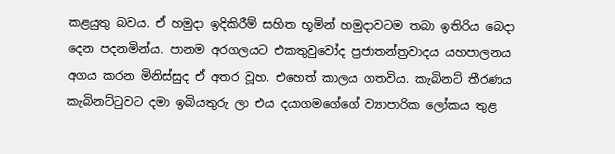කළයුතු බවය. ඒ හමුදා ඉදිකිරීම් සහිත භූමින් හමුදාවටම තබා ඉතිරිය බෙදා දෙන පදනමින්ය. පානම අරගලයට එකතුවුවෝද ප්‍රජාතන්ත්‍රවාදය යහපාලනය අගය කරන මිනිස්සුද ඒ අතර වූහ. එහෙත් කාලය ගතවිය. කැබිනට් තීරණය කැබිනට්ටුවට දමා ඉබියතුරු ලා එය දයාගමගේගේ ව්‍යාපාරික ලෝකය තුළ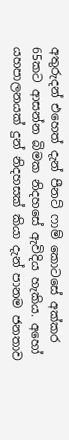අතුරුදන් එහෙත් දැන් පීනට් ෆාම් කොටසේ අක්කර 65කට ආසන්න බිමක නිදහසේ ඇවිදිය හැකිය. අහෝ යහපාලනයක් දුන් නිදහසක් කියා දැන් පානම ජනතාව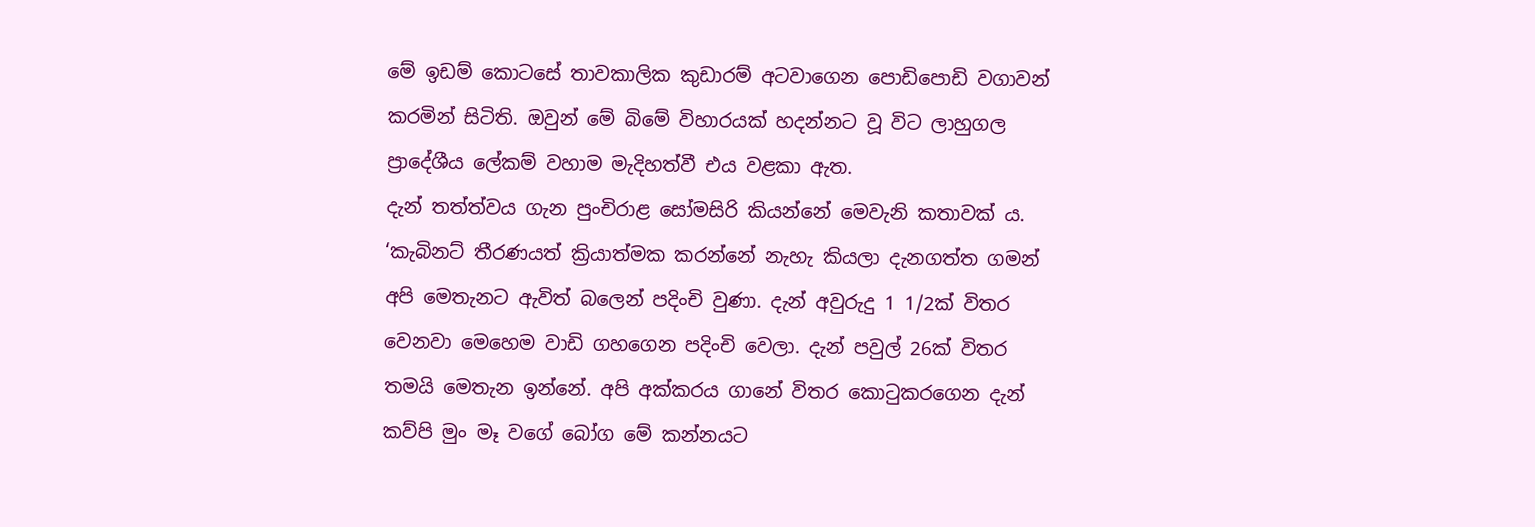මේ ඉඩම් කොටසේ තාවකාලික කුඩාරම් අටවාගෙන පොඩිපොඩි වගාවන් කරමින් සිටිති. ඔවුන් මේ බිමේ විහාරයක් හදන්නට වූ විට ලාහුගල ප්‍රාදේශීය ලේකම් වහාම මැදිහත්වී එය වළකා ඇත.
දැන් තත්ත්වය ගැන පුංචිරාළ සෝමසිරි කියන්නේ මෙවැනි කතාවක් ය.
‘කැබිනට් තීරණයත් ක්‍රියාත්මක කරන්නේ නැහැ කියලා දැනගත්ත ගමන් අපි මෙතැනට ඇවිත් බලෙන් පදිංචි වුණා. දැන් අවුරුදු 1 1/2ක් විතර වෙනවා මෙහෙම වාඩි ගහගෙන පදිංචි වෙලා. දැන් පවුල් 26ක් විතර තමයි මෙතැන ඉන්නේ. අපි අක්කරය ගානේ විතර කොටුකරගෙන දැන් කව්පි මුං මෑ වගේ බෝග මේ කන්නයට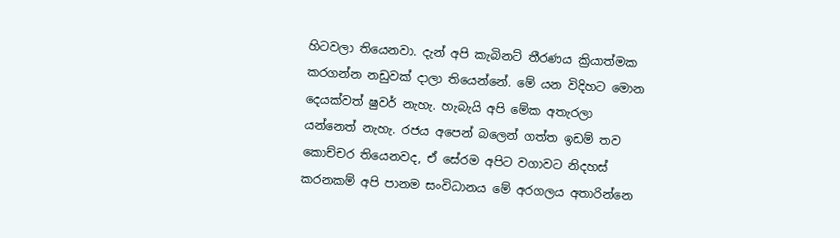හිටවලා තියෙනවා. දැන් අපි කැබිනට් තීරණය ක්‍රියාත්මක කරගන්න නඩුවක් දාලා තියෙන්නේ. මේ යන විදිහට මොන දෙයක්වත් ෂුවර් නැහැ. හැබැයි අපි මේක අතැරලා යන්නෙත් නැහැ. රජය අපෙන් බලෙන් ගත්ත ඉඩම් තව කොච්චර තියෙනවද, ඒ සේරම අපිට වගාවට නිදහස් කරනකම් අපි පානම සංවිධානය මේ අරගලය අතාරින්නෙ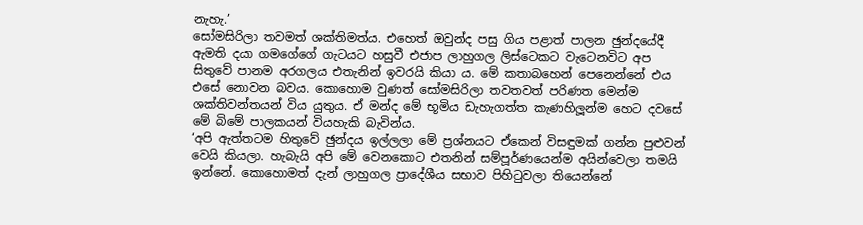නැහැ.’
සෝමසිරිලා තවමත් ශක්තිමත්ය. එහෙත් ඔවුන්ද පසු ගිය පළාත් පාලන ඡුන්දයේදී ඇමති දයා ගමගේගේ ගැටයට හසුවී එජාප ලාහුගල ලිස්ටෙකට වැටෙනවිට අප සිතුවේ පානම අරගලය එතැනින් ඉවරයි කියා ය. මේ කතාබහෙන් පෙනෙන්නේ එය එසේ නොවන බවය. කොහොම වුණත් සෝමසිරිලා තවතවත් පරිණත මෙන්ම ශක්තිවන්තයන් විය යුතුය. ඒ මන්ද මේ භූමිය ඩැහැගත්ත කැණහිලූ‍න්ම හෙට දවසේ මේ බිමේ පාලකයන් වියහැකි බැවින්ය.
‘අපි ඇත්තටම හිතුවේ ඡුන්දය ඉල්ලලා මේ ප්‍රශ්නයට ඒකෙන් විසඳුමක් ගන්න පුළුවන් වෙයි කියලා. හැබැයි අපි මේ වෙනකොට එතනින් සම්පූර්ණයෙන්ම අයින්වෙලා තමයි ඉන්නේ. කොහොමත් දැන් ලාහුගල ප්‍රාදේශීය සභාව පිහිටුවලා තියෙන්නේ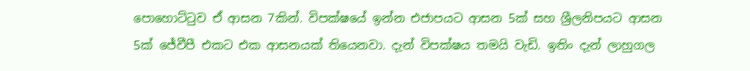පොහොට්ටුව ඒ ආසන 7කින්. විපක්ෂයේ ඉන්න එජාපයට ආසන 5ක් සහ ශ්‍රීලනිපයට ආසන 5ක් ජේවීපී එකට එක ආසනයක් තියෙනවා. දැන් විපක්ෂය තමයි වැඩි. ඉතිං දැන් ලාහුගල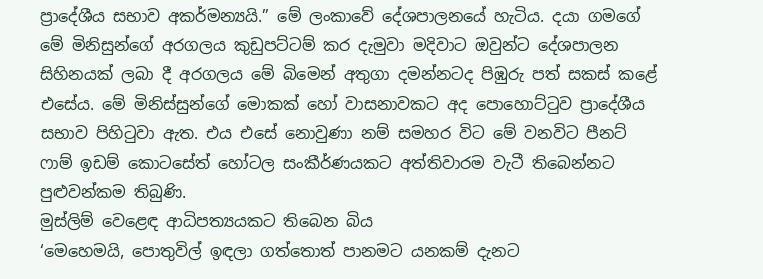ප්‍රාදේශීය සභාව අකර්මන්‍යයි.” මේ ලංකාවේ දේශපාලනයේ හැටිය. දයා ගමගේ මේ මිනිසුන්ගේ අරගලය කුඩුපට්ටම් කර දැමුවා මදිවාට ඔවුන්ට දේශපාලන සිහිනයක් ලබා දී අරගලය මේ බිමෙන් අතුගා දමන්නටද පිඹුරු පත් සකස් කළේ එසේය. මේ මිනිස්සුන්ගේ මොකක් හෝ වාසනාවකට අද පොහොට්ටුව ප්‍රාදේශීය සභාව පිහිටුවා ඇත. එය එසේ නොවුණා නම් සමහර විට මේ වනවිට පීනට් ෆාම් ඉඩම් කොටසේත් හෝටල සංකීර්ණයකට අත්තිවාරම වැටී තිබෙන්නට පුළුවන්කම තිබුණි.
මුස්ලිම් වෙළෙඳ ආධිපත්‍යයකට තිබෙන බිය
‘මෙහෙමයි, පොතුවිල් ඉඳලා ගත්තොත් පානමට යනකම් දැනට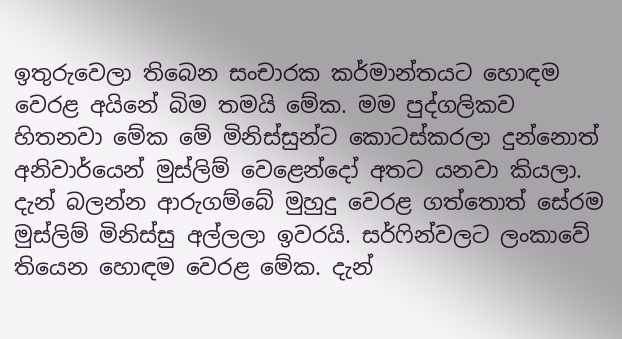ඉතුරුවෙලා තිබෙන සංචාරක කර්මාන්තයට හොඳම වෙරළ අයිනේ බිම තමයි මේක. මම පුද්ගලිකව හිතනවා මේක මේ මිනිස්සුන්ට කොටස්කරලා දුන්නොත් අනිවාර්යෙන් මුස්ලිම් වෙළෙන්දෝ අතට යනවා කියලා. දැන් බලන්න ආරුගම්බේ මුහුදු වෙරළ ගත්තොත් සේරම මුස්ලිම් මිනිස්සු අල්ලලා ඉවරයි. සර්ෆින්වලට ලංකාවේ තියෙන හොඳම වෙරළ මේක. දැන්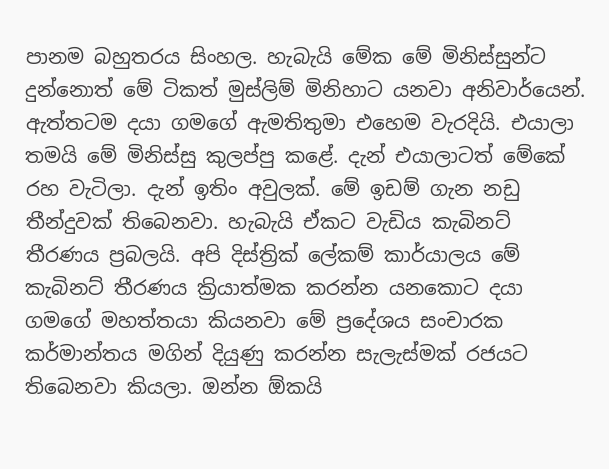පානම බහුතරය සිංහල. හැබැයි මේක මේ මිනිස්සුන්ට දුන්නොත් මේ ටිකත් මුස්ලිම් මිනිහාට යනවා අනිවාර්යෙන්. ඇත්තටම දයා ගමගේ ඇමතිතුමා එහෙම වැරදියි. එයාලා තමයි මේ මිනිස්සු කුලප්පු කළේ. දැන් එයාලාටත් මේකේ රහ වැටිලා. දැන් ඉතිං අවුලක්. මේ ඉඩම් ගැන නඩු තීන්දුවක් තිබෙනවා. හැබැයි ඒකට වැඩිය කැබිනට් තීරණය ප්‍රබලයි. අපි දිස්ත්‍රික් ලේකම් කාර්යාලය මේ කැබිනට් තීරණය ක්‍රියාත්මක කරන්න යනකොට දයා ගමගේ මහත්තයා කියනවා මේ ප්‍රදේශය සංචාරක කර්මාන්තය මගින් දියුණු කරන්න සැලැස්මක් රජයට තිබෙනවා කියලා. ඔන්න ඕකයි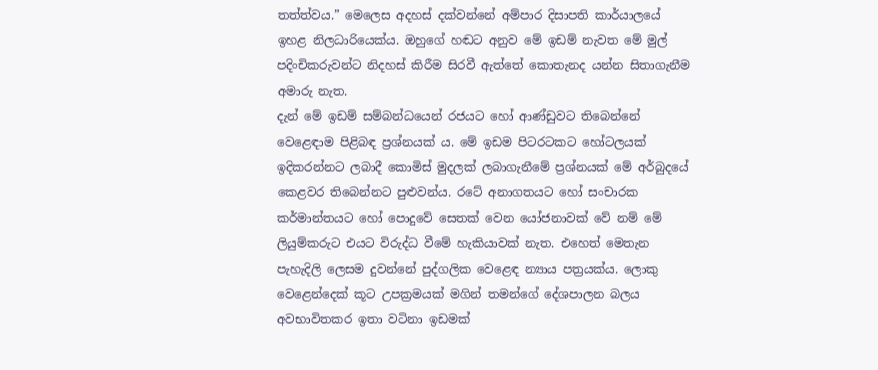තත්ත්වය.” මෙලෙස අදහස් දක්වන්නේ අම්පාර දිසාපති කාර්යාලයේ ඉහළ නිලධාරියෙක්ය. ඔහුගේ හඬට අනුව මේ ඉඩම් නැවත මේ මුල් පදිංචිකරුවන්ට නිදහස් කිරීම සිරවී ඇත්තේ කොතැනද යන්න සිතාගැනීම අමාරු නැත.
දැන් මේ ඉඩම් සම්බන්ධයෙන් රජයට හෝ ආණ්ඩුවට තිබෙන්නේ වෙළෙඳාම පිළිබඳ ප්‍රශ්නයක් ය. මේ ඉඩම පිටරටකට හෝටලයක් ඉදිකරන්නට ලබාදී කොමිස් මුදලක් ලබාගැනීමේ ප්‍රශ්නයක් මේ අර්බුදයේ කෙළවර තිබෙන්නට පුළුවන්ය. රටේ අනාගතයට හෝ සංචාරක කර්මාන්තයට හෝ පොදුවේ සෙතක් වෙන යෝජනාවක් වේ නම් මේ ලියුම්කරුට එයට විරුද්ධ වීමේ හැකියාවක් නැත. එහෙත් මෙතැන පැහැදිලි ලෙසම දුවන්නේ පුද්ගලික වෙළෙඳ න්‍යාය පත්‍රයක්ය. ලොකු වෙළෙන්දෙක් කූට උපක්‍රමයක් මගින් තමන්ගේ දේශපාලන බලය අවභාවිතකර ඉතා වටිනා ඉඩමක්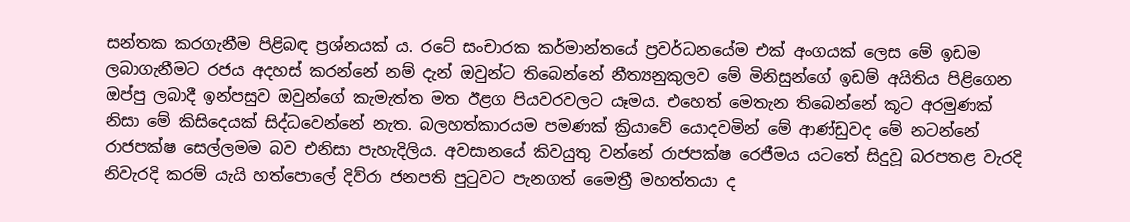සන්තක කරගැනීම පිළිබඳ ප්‍රශ්නයක් ය. රටේ සංචාරක කර්මාන්තයේ ප්‍රවර්ධනයේම එක් අංගයක් ලෙස මේ ඉඩම ලබාගැනීමට රජය අදහස් කරන්නේ නම් දැන් ඔවුන්ට තිබෙන්නේ නීත්‍යනුකුලව මේ මිනිසුන්ගේ ඉඩම් අයිතිය පිළිගෙන ඔප්පු ලබාදී ඉන්පසුව ඔවුන්ගේ කැමැත්ත මත ඊළග පියවරවලට යෑමය. එහෙත් මෙතැන තිබෙන්නේ කූට අරමුණක් නිසා මේ කිසිදෙයක් සිද්ධවෙන්නේ නැත. බලහත්කාරයම පමණක් ක්‍රියාවේ යොදවමින් මේ ආණ්ඩුවද මේ නටන්නේ රාජපක්ෂ සෙල්ලමම බව එනිසා පැහැදිලිය. අවසානයේ කිවයුතු වන්නේ රාජපක්ෂ රෙජීමය යටතේ සිදුවූ බරපතළ වැරදි නිවැරදි කරම් යැයි හත්පොලේ දිව්රා ජනපති පුටුවට පැනගත් මෛත්‍රී මහත්තයා ද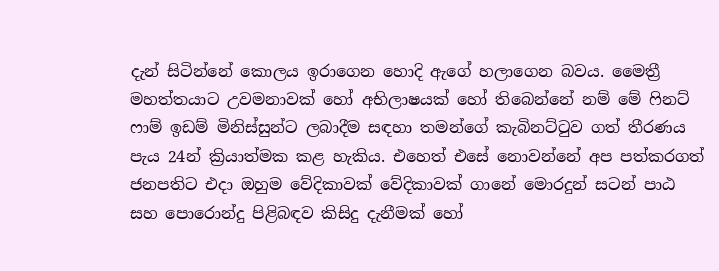දැන් සිටින්නේ කොලය ඉරාගෙන හොදි ඇගේ හලාගෙන බවය. මෛත්‍රී මහත්තයාට උවමනාවක් හෝ අභිලාෂයක් හෝ තිබෙන්නේ නම් මේ ෆිනට් ෆාම් ඉඩම් මිනිස්සුන්ට ලබාදීම සඳහා තමන්ගේ කැබිනට්ටුව ගත් තීරණය පැය 24න් ක්‍රියාත්මක කළ හැකිය. එහෙත් එසේ නොවන්නේ අප පත්කරගත් ජනපතිට එදා ඔහුම වේදිකාවක් වේදිකාවක් ගානේ මොරදුන් සටන් පාඨ සහ පොරොන්දු පිළිබඳව කිසිදු දැනීමක් හෝ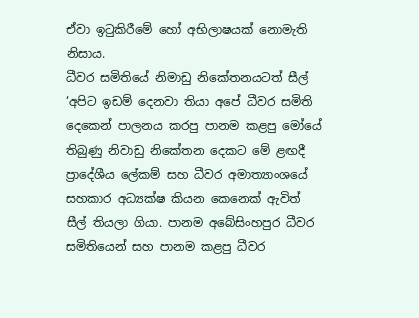ඒවා ඉටුකිරීමේ හෝ අභිලාෂයක් නොමැති නිසාය.
ධීවර සමිතියේ නිමාඩු නිකේතනයටත් සීල්
‘අපිට ඉඩම් දෙනවා තියා අපේ ධීවර සමිති දෙකෙන් පාලනය කරපු පානම කළපු මෝයේ තිබුණු නිවාඩු නිකේතන දෙකට මේ ළඟදී ප්‍රාදේශීය ලේකම් සහ ධීවර අමාත්‍යාංශයේ සහකාර අධ්‍යක්ෂ කියන කෙනෙක් ඇවිත් සීල් තියලා ගියා. පානම අබේසිංහපුර ධීවර සමිතියෙන් සහ පානම කළපු ධීවර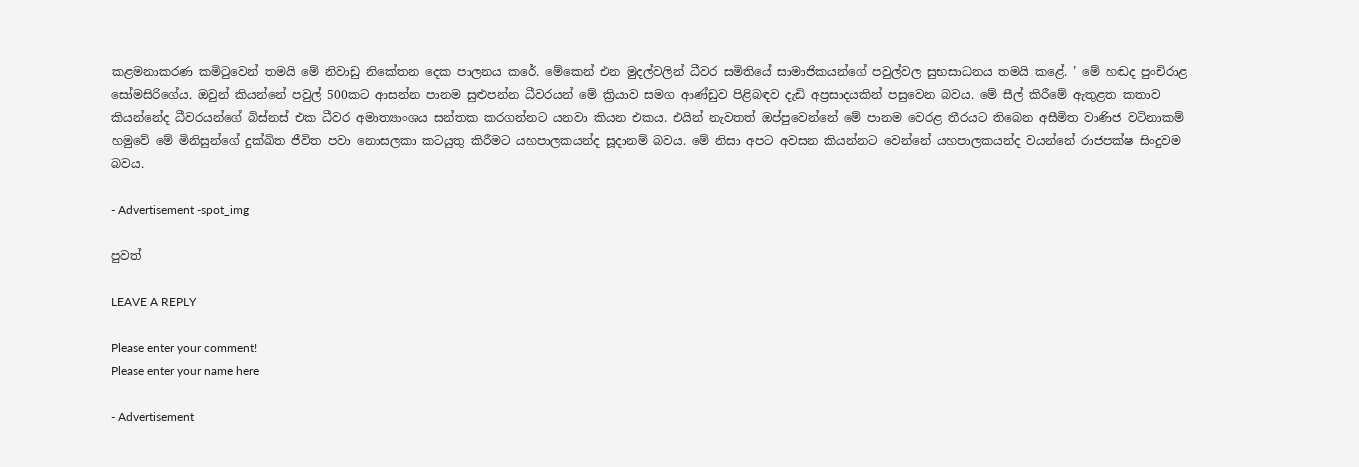කළමනාකරණ කමිටුවෙන් තමයි මේ නිවාඩු නිකේතන දෙක පාලනය කරේ. මේකෙන් එන මුදල්වලින් ධීවර සමිතියේ සාමාජිකයන්ගේ පවුල්වල සුභසාධනය තමයි කළේ. ’ මේ හඬද පුංචිරාළ සෝමසිරිගේය. ඔවුන් කියන්නේ පවුල් 500කට ආසන්න පානම සුළුපන්න ධීවරයන් මේ ක්‍රියාව සමග ආණ්ඩුව පිළිබඳව දැඩි අප්‍රසාදයකින් පසුවෙන බවය. මේ සීල් කිරීමේ ඇතුළත කතාව කියන්නේද ධීවරයන්ගේ බිස්නස් එක ධීවර අමාත්‍යාංශය සන්තක කරගන්නට යනවා කියන එකය. එයින් නැවතත් ඔප්පුවෙන්නේ මේ පානම වෙරළ තීරයට තිබෙන අසීමිත වාණිජ වටිනාකම් හමුවේ මේ මිනිසුන්ගේ දුක්ඛිත ජීවිත පවා නොසලකා කටයුතු කිරීමට යහපාලකයන්ද සූදානම් බවය. මේ නිසා අපට අවසන කියන්නට වෙන්නේ යහපාලකයන්ද වයන්නේ රාජපක්ෂ සිංදුවම බවය.

- Advertisement -spot_img

පුවත්

LEAVE A REPLY

Please enter your comment!
Please enter your name here

- Advertisement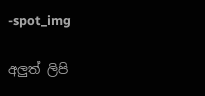-spot_img

අලුත් ලිපි